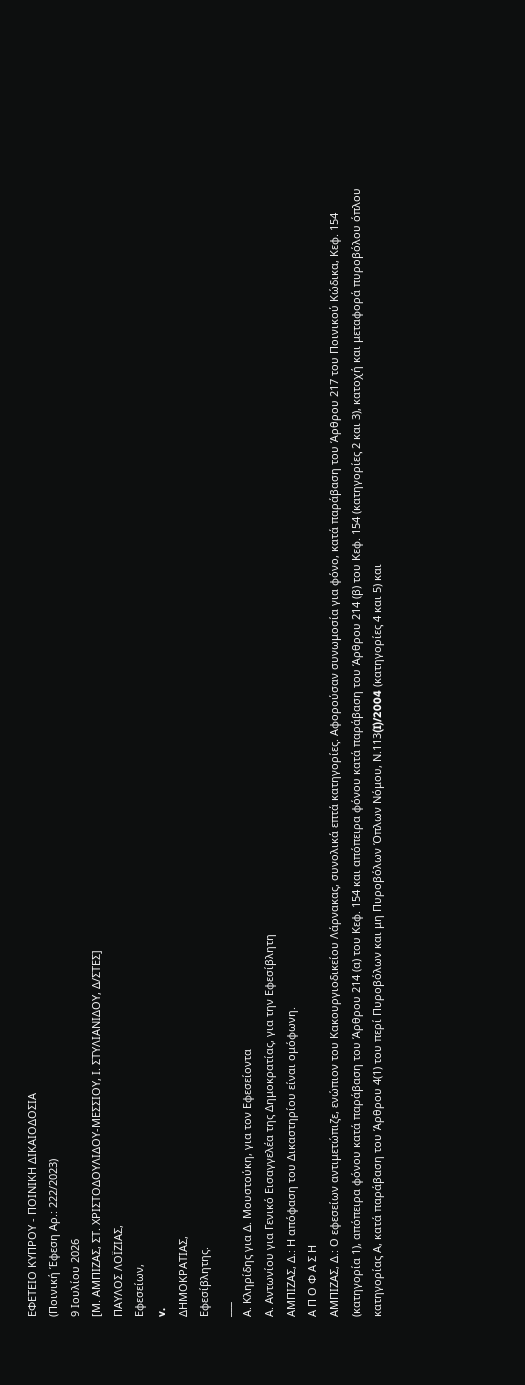ΕΦΕΤΕΙΟ ΚΥΠΡΟΥ ‑ ΠΟΙΝΙΚΗ ΔΙΚΑΙΟΔΟΣΙΑ
(Ποινική Έφεση Αρ.: 222/2023)
9 Ιουλίου 2026
[Μ. ΑΜΠΙΖΑΣ, ΣΤ. ΧΡΙΣΤΟΔΟΥΛΙΔΟΥ‑ΜΕΣΣΙΟΥ, Ι. ΣΤΥΛΙΑΝΙΔΟΥ, Δ/ΣΤΕΣ]
ΠΑΥΛΟΣ ΛΟΪΖΙΑΣ,
Εφεσείων,
v.
ΔΗΜΟΚΡΑΤΙΑΣ,
Εφεσίβλητης.
___
Α. Κληρίδης για Δ. Μουστούκη, για τον Εφεσείοντα
Α. Αντωνίου για Γενικό Εισαγγελέα της Δημοκρατίας, για την Εφεσίβλητη
ΑΜΠΙΖΑΣ, Δ.: Η απόφαση του Δικαστηρίου είναι ομόφωνη.
Α Π Ο Φ Α Σ Η
ΑΜΠΙΖΑΣ, Δ.: Ο εφεσείων αντιμετώπιζε, ενώπιον του Κακουργιοδικείου Λάρνακας, συνολικά επτά κατηγορίες. Αφορούσαν συνωμοσία για φόνο, κατά παράβαση του Άρθρου 217 του Ποινικού Κώδικα, Κεφ. 154 (κατηγορία 1), απόπειρα φόνου κατά παράβαση του Άρθρου 214 (α) του Κεφ. 154 και απόπειρα φόνου κατά παράβαση του Άρθρου 214 (β) του Κεφ. 154 (κατηγορίες 2 και 3), κατοχή και μεταφορά πυροβόλου όπλου κατηγορίας Α, κατά παράβαση του Άρθρου 4(1) του περί Πυροβόλων και μη Πυροβόλων Όπλων Νόμου, Ν.113(I)/2004 (κατηγορίες 4 και 5) και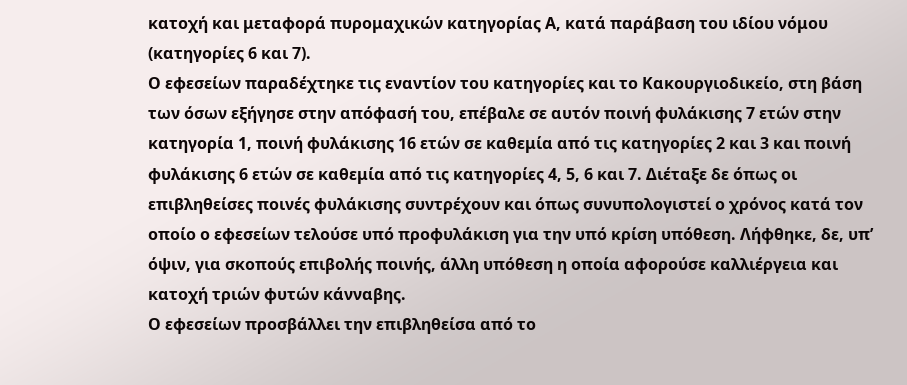κατοχή και μεταφορά πυρομαχικών κατηγορίας Α, κατά παράβαση του ιδίου νόμου (κατηγορίες 6 και 7).
Ο εφεσείων παραδέχτηκε τις εναντίον του κατηγορίες και το Κακουργιοδικείο, στη βάση των όσων εξήγησε στην απόφασή του, επέβαλε σε αυτόν ποινή φυλάκισης 7 ετών στην κατηγορία 1, ποινή φυλάκισης 16 ετών σε καθεμία από τις κατηγορίες 2 και 3 και ποινή φυλάκισης 6 ετών σε καθεμία από τις κατηγορίες 4, 5, 6 και 7. Διέταξε δε όπως οι επιβληθείσες ποινές φυλάκισης συντρέχουν και όπως συνυπολογιστεί ο χρόνος κατά τον οποίο ο εφεσείων τελούσε υπό προφυλάκιση για την υπό κρίση υπόθεση. Λήφθηκε, δε, υπ’ όψιν, για σκοπούς επιβολής ποινής, άλλη υπόθεση η οποία αφορούσε καλλιέργεια και κατοχή τριών φυτών κάνναβης.
Ο εφεσείων προσβάλλει την επιβληθείσα από το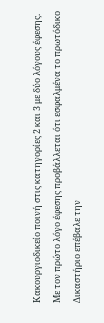Κακουργιοδικείο ποινή στις κατηγορίες 2 και 3 με δύο λόγους έφεσης.
Με τον πρώτο λόγο έφεσης προβάλλεται ότι εσφαλμένα το πρωτόδικο Δικαστήριο επέβαλε την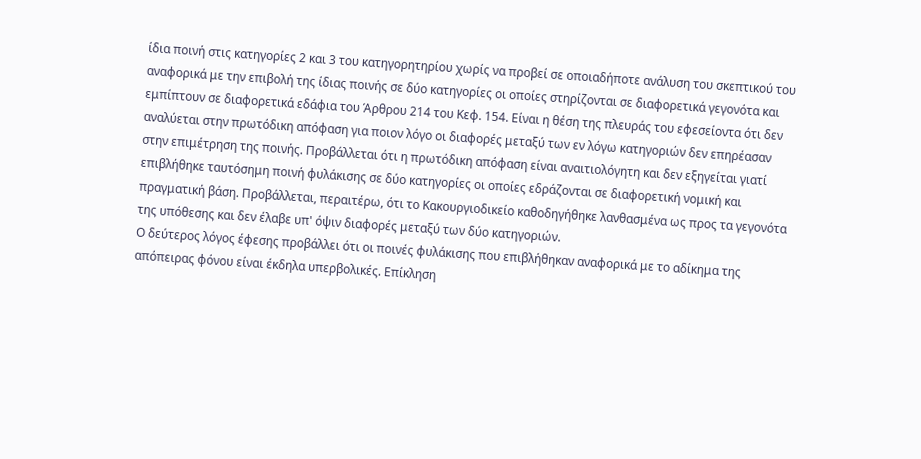ίδια ποινή στις κατηγορίες 2 και 3 του κατηγορητηρίου χωρίς να προβεί σε οποιαδήποτε ανάλυση του σκεπτικού του αναφορικά με την επιβολή της ίδιας ποινής σε δύο κατηγορίες οι οποίες στηρίζονται σε διαφορετικά γεγονότα και εμπίπτουν σε διαφορετικά εδάφια του Άρθρου 214 του Κεφ. 154. Είναι η θέση της πλευράς του εφεσείοντα ότι δεν αναλύεται στην πρωτόδικη απόφαση για ποιον λόγο οι διαφορές μεταξύ των εν λόγω κατηγοριών δεν επηρέασαν στην επιμέτρηση της ποινής. Προβάλλεται ότι η πρωτόδικη απόφαση είναι αναιτιολόγητη και δεν εξηγείται γιατί επιβλήθηκε ταυτόσημη ποινή φυλάκισης σε δύο κατηγορίες οι οποίες εδράζονται σε διαφορετική νομική και πραγματική βάση. Προβάλλεται, περαιτέρω, ότι το Κακουργιοδικείο καθοδηγήθηκε λανθασμένα ως προς τα γεγονότα της υπόθεσης και δεν έλαβε υπ' όψιν διαφορές μεταξύ των δύο κατηγοριών.
Ο δεύτερος λόγος έφεσης προβάλλει ότι οι ποινές φυλάκισης που επιβλήθηκαν αναφορικά με το αδίκημα της απόπειρας φόνου είναι έκδηλα υπερβολικές. Επίκληση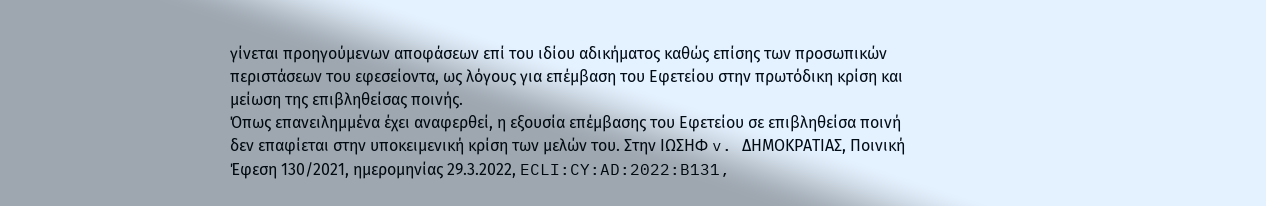γίνεται προηγούμενων αποφάσεων επί του ιδίου αδικήματος καθώς επίσης των προσωπικών περιστάσεων του εφεσείοντα, ως λόγους για επέμβαση του Εφετείου στην πρωτόδικη κρίση και μείωση της επιβληθείσας ποινής.
Όπως επανειλημμένα έχει αναφερθεί, η εξουσία επέμβασης του Εφετείου σε επιβληθείσα ποινή δεν επαφίεται στην υποκειμενική κρίση των μελών του. Στην ΙΩΣΗΦ v. ΔΗΜΟΚΡΑΤΙΑΣ, Ποινική Έφεση 130/2021, ημερομηνίας 29.3.2022, ECLI:CY:AD:2022:B131,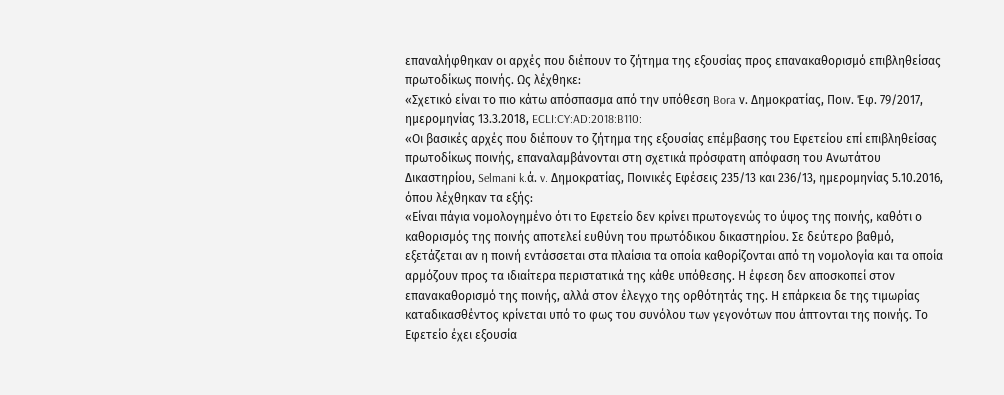επαναλήφθηκαν οι αρχές που διέπουν το ζήτημα της εξουσίας προς επανακαθορισμό επιβληθείσας πρωτοδίκως ποινής. Ως λέχθηκε:
«Σχετικό είναι το πιο κάτω απόσπασμα από την υπόθεση Bora ν. Δημοκρατίας, Ποιν. Έφ. 79/2017, ημερομηνίας 13.3.2018, ECLI:CY:AD:2018:B110:
«Οι βασικές αρχές που διέπουν το ζήτημα της εξουσίας επέμβασης του Εφετείου επί επιβληθείσας πρωτοδίκως ποινής, επαναλαμβάνονται στη σχετικά πρόσφατη απόφαση του Ανωτάτου Δικαστηρίου, Selmani k.ά. v. Δημοκρατίας, Ποινικές Εφέσεις 235/13 και 236/13, ημερομηνίας 5.10.2016, όπου λέχθηκαν τα εξής:
«Είναι πάγια νομολογημένο ότι το Εφετείο δεν κρίνει πρωτογενώς το ύψος της ποινής, καθότι ο καθορισμός της ποινής αποτελεί ευθύνη του πρωτόδικου δικαστηρίου. Σε δεύτερο βαθμό, εξετάζεται αν η ποινή εντάσσεται στα πλαίσια τα οποία καθορίζονται από τη νομολογία και τα οποία αρμόζουν προς τα ιδιαίτερα περιστατικά της κάθε υπόθεσης. Η έφεση δεν αποσκοπεί στον επανακαθορισμό της ποινής, αλλά στον έλεγχο της ορθότητάς της. Η επάρκεια δε της τιμωρίας καταδικασθέντος κρίνεται υπό το φως του συνόλου των γεγονότων που άπτονται της ποινής. Το Εφετείο έχει εξουσία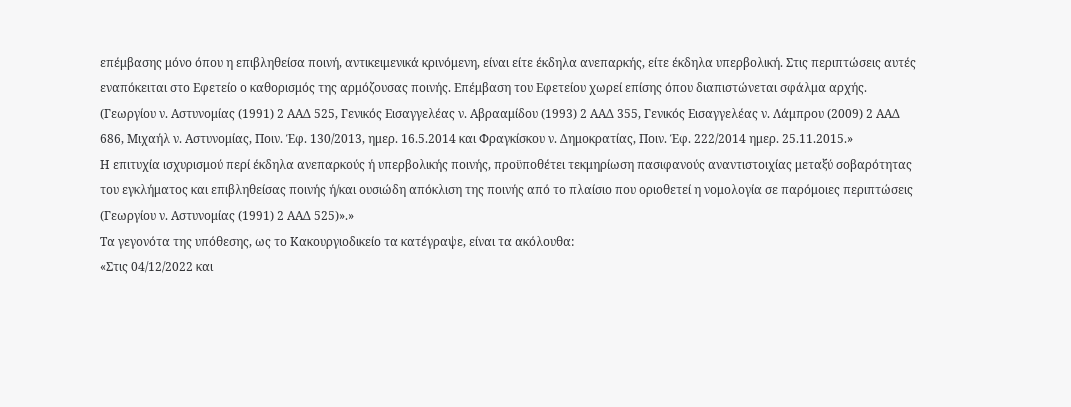επέμβασης μόνο όπου η επιβληθείσα ποινή, αντικειμενικά κρινόμενη, είναι είτε έκδηλα ανεπαρκής, είτε έκδηλα υπερβολική. Στις περιπτώσεις αυτές εναπόκειται στο Εφετείο ο καθορισμός της αρμόζουσας ποινής. Επέμβαση του Εφετείου χωρεί επίσης όπου διαπιστώνεται σφάλμα αρχής. (Γεωργίου ν. Αστυνομίας (1991) 2 ΑΑΔ 525, Γενικός Εισαγγελέας ν. Αβρααμίδου (1993) 2 ΑΑΔ 355, Γενικός Εισαγγελέας ν. Λάμπρου (2009) 2 ΑΑΔ 686, Μιχαήλ ν. Αστυνομίας, Ποιν. Έφ. 130/2013, ημερ. 16.5.2014 και Φραγκίσκου ν. Δημοκρατίας, Ποιν. Έφ. 222/2014 ημερ. 25.11.2015.»
Η επιτυχία ισχυρισμού περί έκδηλα ανεπαρκούς ή υπερβολικής ποινής, προϋποθέτει τεκμηρίωση πασιφανούς αναντιστοιχίας μεταξύ σοβαρότητας του εγκλήματος και επιβληθείσας ποινής ή/και ουσιώδη απόκλιση της ποινής από το πλαίσιο που οριοθετεί η νομολογία σε παρόμοιες περιπτώσεις (Γεωργίου ν. Αστυνομίας (1991) 2 ΑΑΔ 525)».»
Τα γεγονότα της υπόθεσης, ως το Κακουργιοδικείο τα κατέγραψε, είναι τα ακόλουθα:
«Στις 04/12/2022 και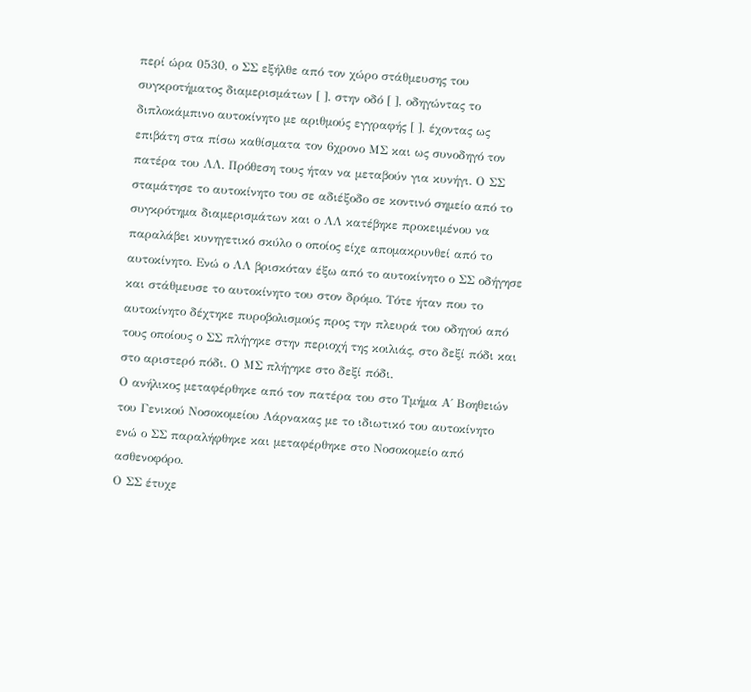περί ώρα 0530, ο ΣΣ εξήλθε από τον χώρο στάθμευσης του συγκροτήματος διαμερισμάτων [ ], στην οδό [ ], οδηγώντας το διπλοκάμπινο αυτοκίνητο με αριθμούς εγγραφής [ ], έχοντας ως επιβάτη στα πίσω καθίσματα τον 6χρονο ΜΣ και ως συνοδηγό τον πατέρα του ΛΛ. Πρόθεση τους ήταν να μεταβούν για κυνήγι. Ο ΣΣ σταμάτησε το αυτοκίνητο του σε αδιέξοδο σε κοντινό σημείο από το συγκρότημα διαμερισμάτων και ο ΛΛ κατέβηκε προκειμένου να παραλάβει κυνηγετικό σκύλο ο οποίος είχε απομακρυνθεί από το αυτοκίνητο. Ενώ ο ΛΛ βρισκόταν έξω από το αυτοκίνητο ο ΣΣ οδήγησε και στάθμευσε το αυτοκίνητο του στον δρόμο. Τότε ήταν που το αυτοκίνητο δέχτηκε πυροβολισμούς προς την πλευρά του οδηγού από τους οποίους ο ΣΣ πλήγηκε στην περιοχή της κοιλιάς, στο δεξί πόδι και στο αριστερό πόδι. Ο ΜΣ πλήγηκε στο δεξί πόδι.
Ο ανήλικος μεταφέρθηκε από τον πατέρα του στο Τμήμα Α΄ Βοηθειών του Γενικού Νοσοκομείου Λάρνακας με το ιδιωτικό του αυτοκίνητο ενώ ο ΣΣ παραλήφθηκε και μεταφέρθηκε στο Νοσοκομείο από ασθενοφόρο.
Ο ΣΣ έτυχε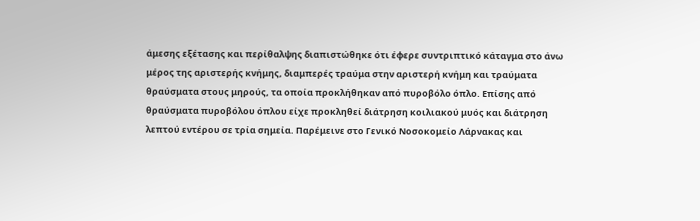άμεσης εξέτασης και περίθαλψης διαπιστώθηκε ότι έφερε συντριπτικό κάταγμα στο άνω μέρος της αριστερής κνήμης, διαμπερές τραύμα στην αριστερή κνήμη και τραύματα θραύσματα στους μηρούς, τα οποία προκλήθηκαν από πυροβόλο όπλο. Επίσης από θραύσματα πυροβόλου όπλου είχε προκληθεί διάτρηση κοιλιακού μυός και διάτρηση λεπτού εντέρου σε τρία σημεία. Παρέμεινε στο Γενικό Νοσοκομείο Λάρνακας και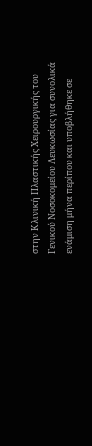στην Κλινική Πλαστικής Χειρουργικής του Γενικού Νοσοκομείου Λευκωσίας για συνολικά ενάμιση μήνα περίπου και υποβλήθηκε σε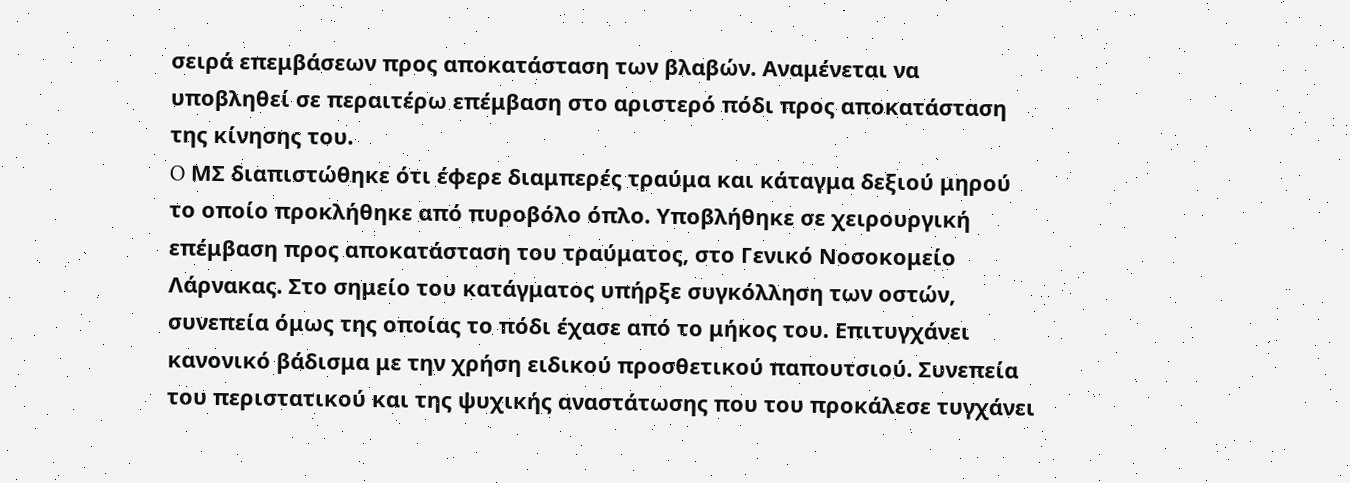σειρά επεμβάσεων προς αποκατάσταση των βλαβών. Αναμένεται να υποβληθεί σε περαιτέρω επέμβαση στο αριστερό πόδι προς αποκατάσταση της κίνησης του.
O ΜΣ διαπιστώθηκε ότι έφερε διαμπερές τραύμα και κάταγμα δεξιού μηρού το οποίο προκλήθηκε από πυροβόλο όπλο. Υποβλήθηκε σε χειρουργική επέμβαση προς αποκατάσταση του τραύματος, στο Γενικό Νοσοκομείο Λάρνακας. Στο σημείο του κατάγματος υπήρξε συγκόλληση των οστών, συνεπεία όμως της οποίας το πόδι έχασε από το μήκος του. Επιτυγχάνει κανονικό βάδισμα με την χρήση ειδικού προσθετικού παπουτσιού. Συνεπεία του περιστατικού και της ψυχικής αναστάτωσης που του προκάλεσε τυγχάνει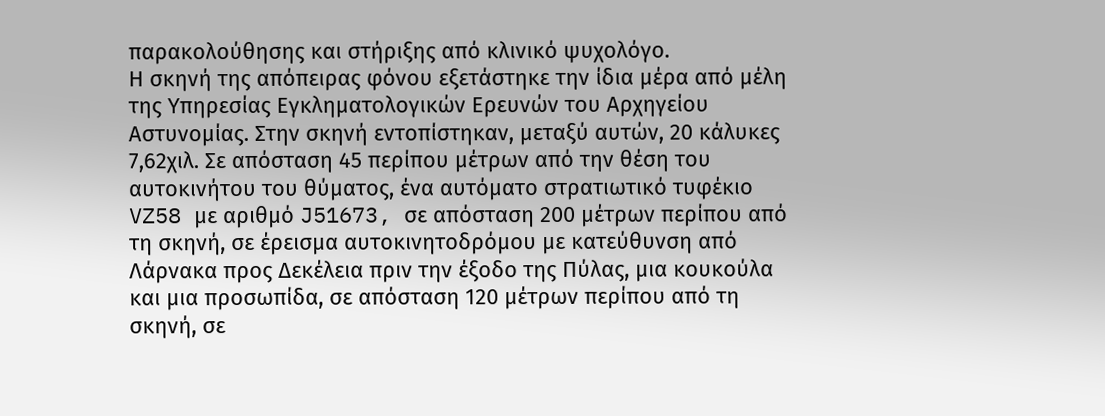παρακολούθησης και στήριξης από κλινικό ψυχολόγο.
Η σκηνή της απόπειρας φόνου εξετάστηκε την ίδια μέρα από μέλη της Υπηρεσίας Εγκληματολογικών Ερευνών του Αρχηγείου Αστυνομίας. Στην σκηνή εντοπίστηκαν, μεταξύ αυτών, 20 κάλυκες 7,62χιλ. Σε απόσταση 45 περίπου μέτρων από την θέση του αυτοκινήτου του θύματος, ένα αυτόματο στρατιωτικό τυφέκιο VZ58 με αριθμό J51673, σε απόσταση 200 μέτρων περίπου από τη σκηνή, σε έρεισμα αυτοκινητοδρόμου με κατεύθυνση από Λάρνακα προς Δεκέλεια πριν την έξοδο της Πύλας, μια κουκούλα και μια προσωπίδα, σε απόσταση 120 μέτρων περίπου από τη σκηνή, σε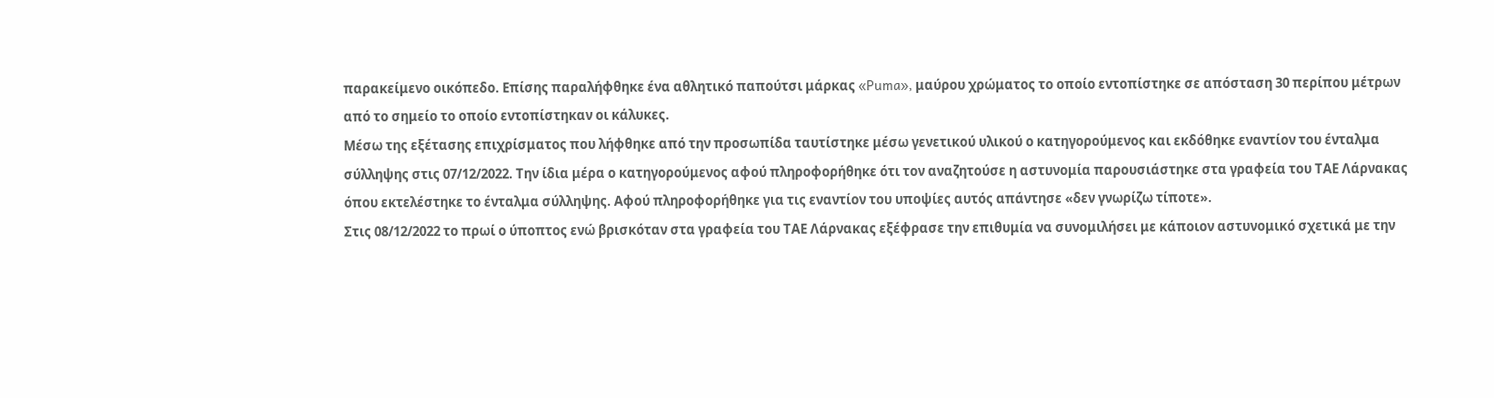παρακείμενο οικόπεδο. Επίσης παραλήφθηκε ένα αθλητικό παπούτσι μάρκας «Puma», μαύρου χρώματος το οποίο εντοπίστηκε σε απόσταση 30 περίπου μέτρων από το σημείο το οποίο εντοπίστηκαν οι κάλυκες.
Μέσω της εξέτασης επιχρίσματος που λήφθηκε από την προσωπίδα ταυτίστηκε μέσω γενετικού υλικού ο κατηγορούμενος και εκδόθηκε εναντίον του ένταλμα σύλληψης στις 07/12/2022. Την ίδια μέρα ο κατηγορούμενος αφού πληροφορήθηκε ότι τον αναζητούσε η αστυνομία παρουσιάστηκε στα γραφεία του ΤΑΕ Λάρνακας όπου εκτελέστηκε το ένταλμα σύλληψης. Αφού πληροφορήθηκε για τις εναντίον του υποψίες αυτός απάντησε «δεν γνωρίζω τίποτε».
Στις 08/12/2022 το πρωί ο ύποπτος ενώ βρισκόταν στα γραφεία του ΤΑΕ Λάρνακας εξέφρασε την επιθυμία να συνομιλήσει με κάποιον αστυνομικό σχετικά με την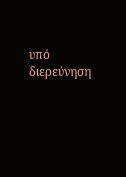υπό διερεύνηση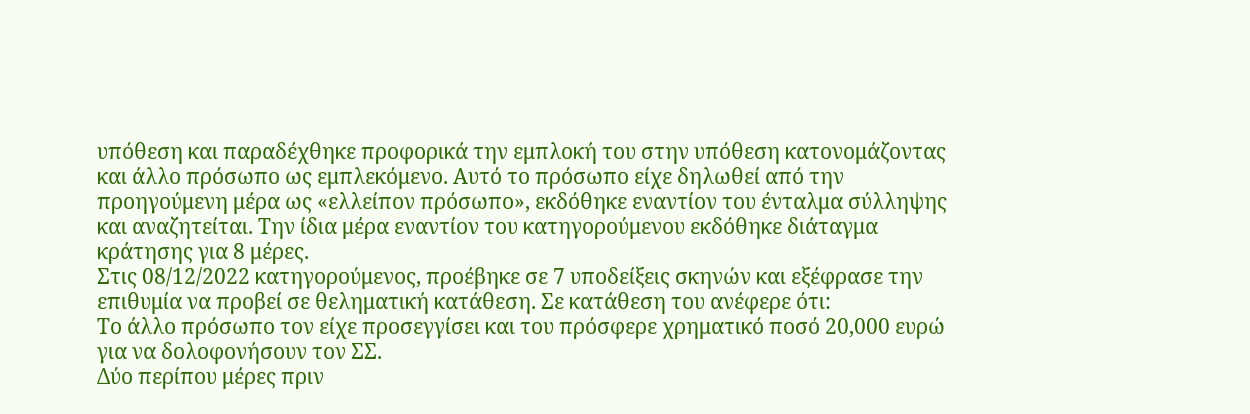υπόθεση και παραδέχθηκε προφορικά την εμπλοκή του στην υπόθεση κατονομάζοντας και άλλο πρόσωπο ως εμπλεκόμενο. Αυτό το πρόσωπο είχε δηλωθεί από την προηγούμενη μέρα ως «ελλείπον πρόσωπο», εκδόθηκε εναντίον του ένταλμα σύλληψης και αναζητείται. Την ίδια μέρα εναντίον του κατηγορούμενου εκδόθηκε διάταγμα κράτησης για 8 μέρες.
Στις 08/12/2022 κατηγορούμενος, προέβηκε σε 7 υποδείξεις σκηνών και εξέφρασε την επιθυμία να προβεί σε θεληματική κατάθεση. Σε κατάθεση του ανέφερε ότι:
Tο άλλο πρόσωπο τον είχε προσεγγίσει και του πρόσφερε χρηματικό ποσό 20,000 ευρώ για να δολοφονήσουν τον ΣΣ.
Δύο περίπου μέρες πριν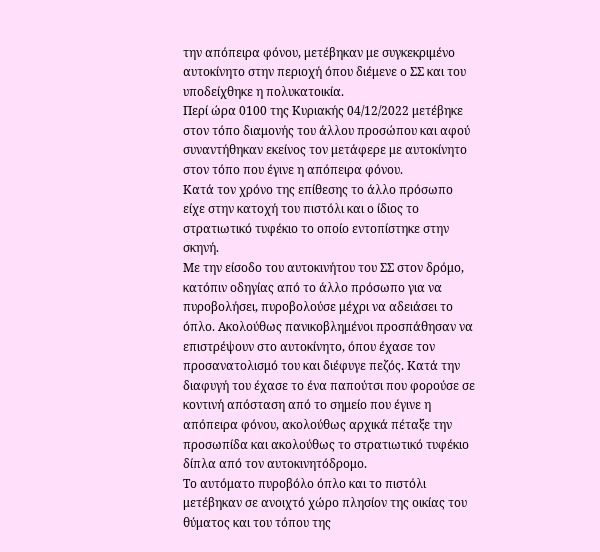την απόπειρα φόνου, μετέβηκαν με συγκεκριμένο αυτοκίνητο στην περιοχή όπου διέμενε ο ΣΣ και του υποδείχθηκε η πολυκατοικία.
Περί ώρα 0100 της Κυριακής 04/12/2022 μετέβηκε στον τόπο διαμονής του άλλου προσώπου και αφού συναντήθηκαν εκείνος τον μετάφερε με αυτοκίνητο στον τόπο που έγινε η απόπειρα φόνου.
Κατά τον χρόνο της επίθεσης το άλλο πρόσωπο είχε στην κατοχή του πιστόλι και ο ίδιος το στρατιωτικό τυφέκιο το οποίο εντοπίστηκε στην σκηνή.
Με την είσοδο του αυτοκινήτου του ΣΣ στον δρόμο, κατόπιν οδηγίας από το άλλο πρόσωπο για να πυροβολήσει, πυροβολούσε μέχρι να αδειάσει το όπλο. Ακολούθως πανικοβλημένοι προσπάθησαν να επιστρέψουν στο αυτοκίνητο, όπου έχασε τον προσανατολισμό του και διέφυγε πεζός. Κατά την διαφυγή του έχασε το ένα παπούτσι που φορούσε σε κοντινή απόσταση από το σημείο που έγινε η απόπειρα φόνου, ακολούθως αρχικά πέταξε την προσωπίδα και ακολούθως το στρατιωτικό τυφέκιο δίπλα από τον αυτοκινητόδρομο.
Το αυτόματο πυροβόλο όπλο και το πιστόλι μετέβηκαν σε ανοιχτό χώρο πλησίον της οικίας του θύματος και του τόπου της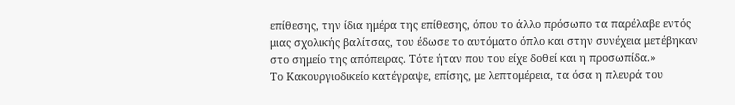επίθεσης, την ίδια ημέρα της επίθεσης, όπου το άλλο πρόσωπο τα παρέλαβε εντός μιας σχολικής βαλίτσας, του έδωσε το αυτόματο όπλο και στην συνέχεια μετέβηκαν στο σημείο της απόπειρας. Τότε ήταν που του είχε δοθεί και η προσωπίδα.»
Το Κακουργιοδικείο κατέγραψε, επίσης, με λεπτομέρεια, τα όσα η πλευρά του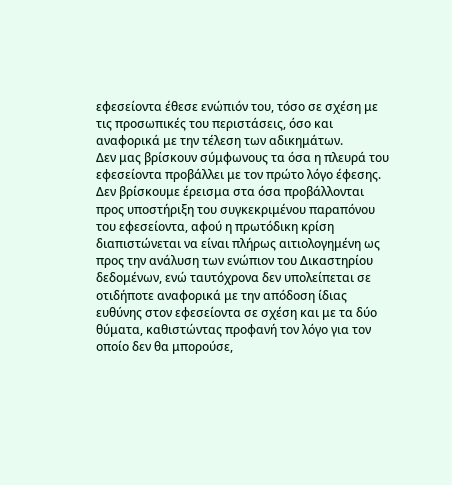εφεσείοντα έθεσε ενώπιόν του, τόσο σε σχέση με τις προσωπικές του περιστάσεις, όσο και αναφορικά με την τέλεση των αδικημάτων.
Δεν μας βρίσκουν σύμφωνους τα όσα η πλευρά του εφεσείοντα προβάλλει με τον πρώτο λόγο έφεσης. Δεν βρίσκουμε έρεισμα στα όσα προβάλλονται προς υποστήριξη του συγκεκριμένου παραπόνου του εφεσείοντα, αφού η πρωτόδικη κρίση διαπιστώνεται να είναι πλήρως αιτιολογημένη ως προς την ανάλυση των ενώπιον του Δικαστηρίου δεδομένων, ενώ ταυτόχρονα δεν υπολείπεται σε οτιδήποτε αναφορικά με την απόδοση ίδιας ευθύνης στον εφεσείοντα σε σχέση και με τα δύο θύματα, καθιστώντας προφανή τον λόγο για τον οποίο δεν θα μπορούσε,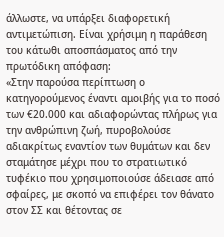άλλωστε, να υπάρξει διαφορετική αντιμετώπιση. Είναι χρήσιμη η παράθεση του κάτωθι αποσπάσματος από την πρωτόδικη απόφαση:
«Στην παρούσα περίπτωση ο κατηγορούμενος έναντι αμοιβής για το ποσό των €20.000 και αδιαφορώντας πλήρως για την ανθρώπινη ζωή, πυροβολούσε αδιακρίτως εναντίον των θυμάτων και δεν σταμάτησε μέχρι που το στρατιωτικό τυφέκιο που χρησιμοποιούσε άδειασε από σφαίρες, με σκοπό να επιφέρει τον θάνατο στον ΣΣ και θέτοντας σε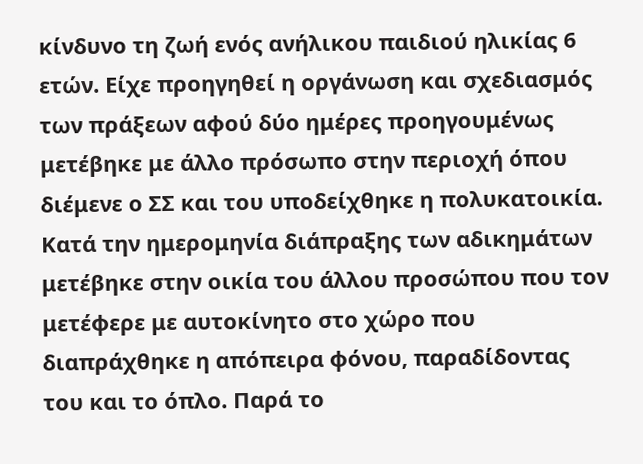κίνδυνο τη ζωή ενός ανήλικου παιδιού ηλικίας 6 ετών. Είχε προηγηθεί η οργάνωση και σχεδιασμός των πράξεων αφού δύο ημέρες προηγουμένως μετέβηκε με άλλο πρόσωπο στην περιοχή όπου διέμενε ο ΣΣ και του υποδείχθηκε η πολυκατοικία. Κατά την ημερομηνία διάπραξης των αδικημάτων μετέβηκε στην οικία του άλλου προσώπου που τον μετέφερε με αυτοκίνητο στο χώρο που διαπράχθηκε η απόπειρα φόνου, παραδίδοντας του και το όπλο. Παρά το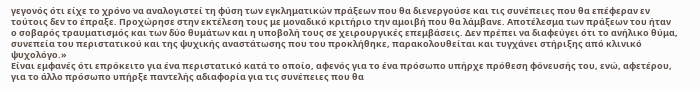γεγονός ότι είχε το χρόνο να αναλογιστεί τη φύση των εγκληματικών πράξεων που θα διενεργούσε και τις συνέπειες που θα επέφεραν εν τούτοις δεν το έπραξε. Προχώρησε στην εκτέλεση τους με μοναδικό κριτήριο την αμοιβή που θα λάμβανε. Αποτέλεσμα των πράξεων του ήταν ο σοβαρός τραυματισμός και των δύο θυμάτων και η υποβολή τους σε χειρουργικές επεμβάσεις. Δεν πρέπει να διαφεύγει ότι το ανήλικο θύμα, συνεπεία του περιστατικού και της ψυχικής αναστάτωσης που του προκλήθηκε, παρακολουθείται και τυγχάνει στήριξης από κλινικό ψυχολόγο.»
Είναι εμφανές ότι επρόκειτο για ένα περιστατικό κατά το οποίο, αφενός για το ένα πρόσωπο υπήρχε πρόθεση φόνευσής του, ενώ, αφετέρου, για το άλλο πρόσωπο υπήρξε παντελής αδιαφορία για τις συνέπειες που θα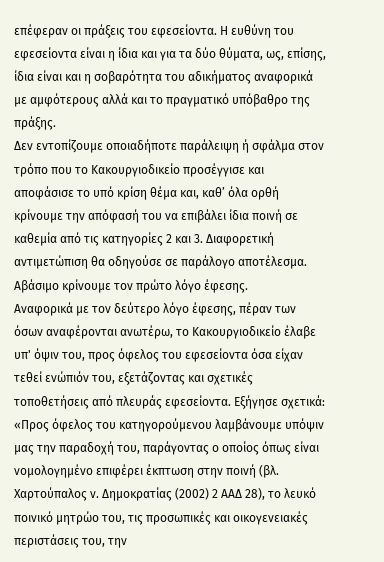επέφεραν οι πράξεις του εφεσείοντα. Η ευθύνη του εφεσείοντα είναι η ίδια και για τα δύο θύματα, ως, επίσης, ίδια είναι και η σοβαρότητα του αδικήματος αναφορικά με αμφότερους αλλά και το πραγματικό υπόβαθρο της πράξης.
Δεν εντοπίζουμε οποιαδήποτε παράλειψη ή σφάλμα στον τρόπο που το Κακουργιοδικείο προσέγγισε και αποφάσισε το υπό κρίση θέμα και, καθ’ όλα ορθή κρίνουμε την απόφασή του να επιβάλει ίδια ποινή σε καθεμία από τις κατηγορίες 2 και 3. Διαφορετική αντιμετώπιση θα οδηγούσε σε παράλογο αποτέλεσμα.
Αβάσιμο κρίνουμε τον πρώτο λόγο έφεσης.
Αναφορικά με τον δεύτερο λόγο έφεσης, πέραν των όσων αναφέρονται ανωτέρω, το Κακουργιοδικείο έλαβε υπ' όψιν του, προς όφελος του εφεσείοντα όσα είχαν τεθεί ενώπιόν του, εξετάζοντας και σχετικές τοποθετήσεις από πλευράς εφεσείοντα. Εξήγησε σχετικά:
«Προς όφελος του κατηγορούμενου λαμβάνουμε υπόψιν μας την παραδοχή του, παράγοντας ο οποίος όπως είναι νομολογημένο επιφέρει έκπτωση στην ποινή (βλ. Χαρτούπαλος ν. Δημοκρατίας (2002) 2 ΑΑΔ 28), το λευκό ποινικό μητρώο του, τις προσωπικές και οικογενειακές περιστάσεις του, την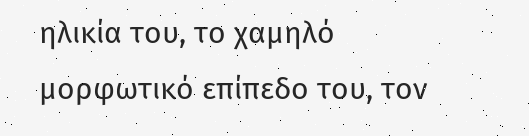ηλικία του, το χαμηλό μορφωτικό επίπεδο του, τον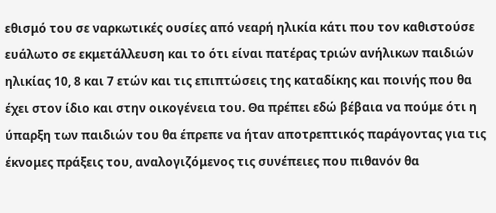εθισμό του σε ναρκωτικές ουσίες από νεαρή ηλικία κάτι που τον καθιστούσε ευάλωτο σε εκμετάλλευση και το ότι είναι πατέρας τριών ανήλικων παιδιών ηλικίας 10, 8 και 7 ετών και τις επιπτώσεις της καταδίκης και ποινής που θα έχει στον ίδιο και στην οικογένεια του. Θα πρέπει εδώ βέβαια να πούμε ότι η ύπαρξη των παιδιών του θα έπρεπε να ήταν αποτρεπτικός παράγοντας για τις έκνομες πράξεις του, αναλογιζόμενος τις συνέπειες που πιθανόν θα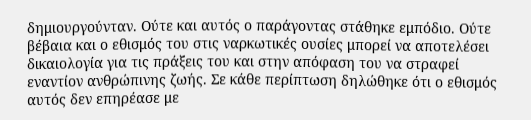δημιουργούνταν. Ούτε και αυτός ο παράγοντας στάθηκε εμπόδιο. Ούτε βέβαια και ο εθισμός του στις ναρκωτικές ουσίες μπορεί να αποτελέσει δικαιολογία για τις πράξεις του και στην απόφαση του να στραφεί εναντίον ανθρώπινης ζωής. Σε κάθε περίπτωση δηλώθηκε ότι ο εθισμός αυτός δεν επηρέασε με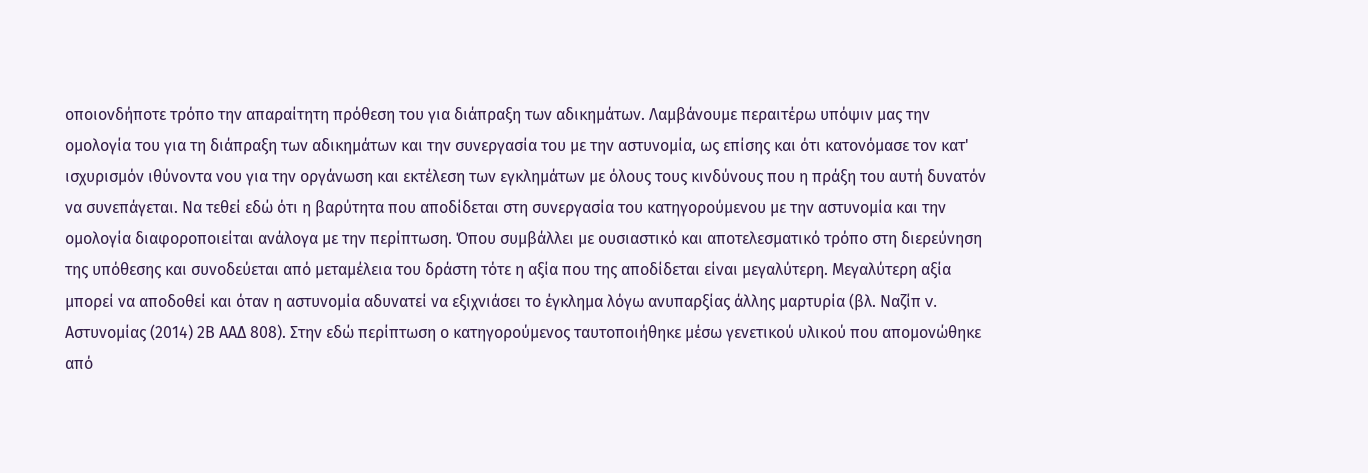οποιονδήποτε τρόπο την απαραίτητη πρόθεση του για διάπραξη των αδικημάτων. Λαμβάνουμε περαιτέρω υπόψιν μας την ομολογία του για τη διάπραξη των αδικημάτων και την συνεργασία του με την αστυνομία, ως επίσης και ότι κατονόμασε τον κατ' ισχυρισμόν ιθύνοντα νου για την οργάνωση και εκτέλεση των εγκλημάτων με όλους τους κινδύνους που η πράξη του αυτή δυνατόν να συνεπάγεται. Να τεθεί εδώ ότι η βαρύτητα που αποδίδεται στη συνεργασία του κατηγορούμενου με την αστυνομία και την ομολογία διαφοροποιείται ανάλογα με την περίπτωση. Όπου συμβάλλει με ουσιαστικό και αποτελεσματικό τρόπο στη διερεύνηση της υπόθεσης και συνοδεύεται από μεταμέλεια του δράστη τότε η αξία που της αποδίδεται είναι μεγαλύτερη. Μεγαλύτερη αξία μπορεί να αποδοθεί και όταν η αστυνομία αδυνατεί να εξιχνιάσει το έγκλημα λόγω ανυπαρξίας άλλης μαρτυρία (βλ. Ναζίπ v. Αστυνομίας (2014) 2Β ΑΑΔ 808). Στην εδώ περίπτωση ο κατηγορούμενος ταυτοποιήθηκε μέσω γενετικού υλικού που απομονώθηκε από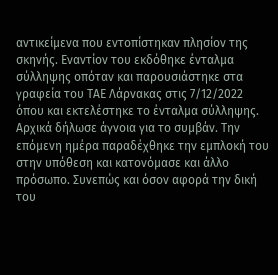αντικείμενα που εντοπίστηκαν πλησίον της σκηνής. Εναντίον του εκδόθηκε ένταλμα σύλληψης οπόταν και παρουσιάστηκε στα γραφεία του ΤΑΕ Λάρνακας στις 7/12/2022 όπου και εκτελέστηκε το ένταλμα σύλληψης. Αρχικά δήλωσε άγνοια για το συμβάν. Την επόμενη ημέρα παραδέχθηκε την εμπλοκή του στην υπόθεση και κατονόμασε και άλλο πρόσωπο. Συνεπώς και όσον αφορά την δική του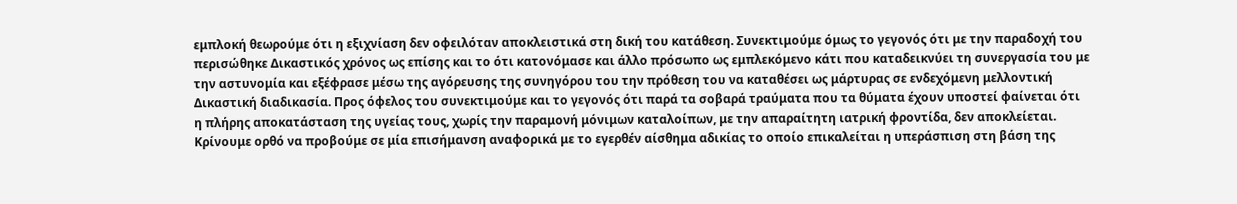εμπλοκή θεωρούμε ότι η εξιχνίαση δεν οφειλόταν αποκλειστικά στη δική του κατάθεση. Συνεκτιμούμε όμως το γεγονός ότι με την παραδοχή του περισώθηκε Δικαστικός χρόνος ως επίσης και το ότι κατονόμασε και άλλο πρόσωπο ως εμπλεκόμενο κάτι που καταδεικνύει τη συνεργασία του με την αστυνομία και εξέφρασε μέσω της αγόρευσης της συνηγόρου του την πρόθεση του να καταθέσει ως μάρτυρας σε ενδεχόμενη μελλοντική Δικαστική διαδικασία. Προς όφελος του συνεκτιμούμε και το γεγονός ότι παρά τα σοβαρά τραύματα που τα θύματα έχουν υποστεί φαίνεται ότι η πλήρης αποκατάσταση της υγείας τους, χωρίς την παραμονή μόνιμων καταλοίπων, με την απαραίτητη ιατρική φροντίδα, δεν αποκλείεται.
Κρίνουμε ορθό να προβούμε σε μία επισήμανση αναφορικά με το εγερθέν αίσθημα αδικίας το οποίο επικαλείται η υπεράσπιση στη βάση της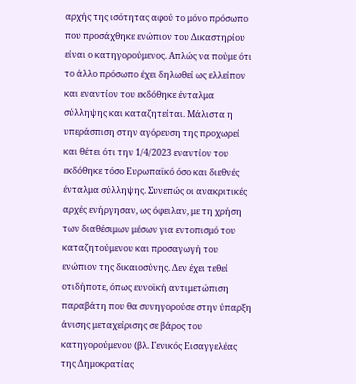αρχής της ισότητας αφού το μόνο πρόσωπο που προσάχθηκε ενώπιον του Δικαστηρίου είναι ο κατηγορούμενος. Απλώς να πούμε ότι το άλλο πρόσωπο έχει δηλωθεί ως ελλείπον και εναντίον του εκδόθηκε ένταλμα σύλληψης και καταζητείται. Μάλιστα η υπεράσπιση στην αγόρευση της προχωρεί και θέτει ότι την 1/4/2023 εναντίον του εκδόθηκε τόσο Ευρωπαϊκό όσο και διεθνές ένταλμα σύλληψης. Συνεπώς οι ανακριτικές αρχές ενήργησαν, ως όφειλαν, με τη χρήση των διαθέσιμων μέσων για εντοπισμό του καταζητούμενου και προσαγωγή του ενώπιον της δικαιοσύνης. Δεν έχει τεθεί οτιδήποτε, όπως ευνοϊκή αντιμετώπιση παραβάτη που θα συνηγορούσε στην ύπαρξη άνισης μεταχείρισης σε βάρος του κατηγορούμενου (βλ. Γενικός Εισαγγελέας της Δημοκρατίας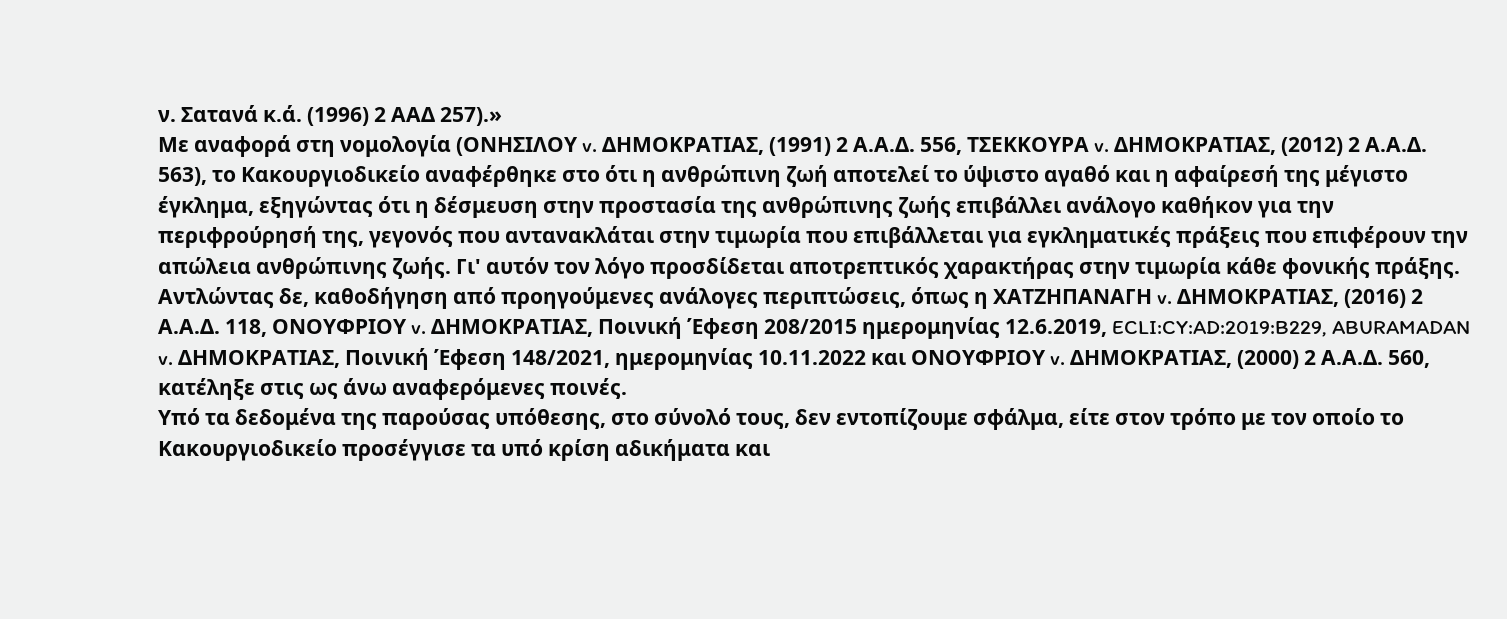ν. Σατανά κ.ά. (1996) 2 ΑΑΔ 257).»
Με αναφορά στη νομολογία (ΟΝΗΣΙΛΟΥ v. ΔΗΜΟΚΡΑΤΙΑΣ, (1991) 2 Α.Α.Δ. 556, ΤΣΕΚΚΟΥΡΑ v. ΔΗΜΟΚΡΑΤΙΑΣ, (2012) 2 Α.Α.Δ. 563), το Κακουργιοδικείο αναφέρθηκε στο ότι η ανθρώπινη ζωή αποτελεί το ύψιστο αγαθό και η αφαίρεσή της μέγιστο έγκλημα, εξηγώντας ότι η δέσμευση στην προστασία της ανθρώπινης ζωής επιβάλλει ανάλογο καθήκον για την περιφρούρησή της, γεγονός που αντανακλάται στην τιμωρία που επιβάλλεται για εγκληματικές πράξεις που επιφέρουν την απώλεια ανθρώπινης ζωής. Γι' αυτόν τον λόγο προσδίδεται αποτρεπτικός χαρακτήρας στην τιμωρία κάθε φονικής πράξης.
Αντλώντας δε, καθοδήγηση από προηγούμενες ανάλογες περιπτώσεις, όπως η ΧΑΤΖΗΠΑΝΑΓΗ v. ΔΗΜΟΚΡΑΤΙΑΣ, (2016) 2 Α.Α.Δ. 118, ΟΝΟΥΦΡΙΟΥ v. ΔΗΜΟΚΡΑΤΙΑΣ, Ποινική Έφεση 208/2015 ημερομηνίας 12.6.2019, ECLI:CY:AD:2019:B229, ABURAMADAN v. ΔΗΜΟΚΡΑΤΙΑΣ, Ποινική Έφεση 148/2021, ημερομηνίας 10.11.2022 και ΟΝΟΥΦΡΙΟΥ v. ΔΗΜΟΚΡΑΤΙΑΣ, (2000) 2 Α.Α.Δ. 560, κατέληξε στις ως άνω αναφερόμενες ποινές.
Υπό τα δεδομένα της παρούσας υπόθεσης, στο σύνολό τους, δεν εντοπίζουμε σφάλμα, είτε στον τρόπο με τον οποίο το Κακουργιοδικείο προσέγγισε τα υπό κρίση αδικήματα και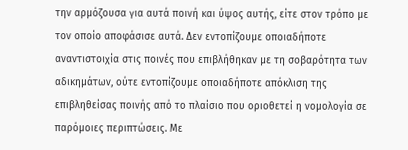την αρμόζουσα για αυτά ποινή και ύψος αυτής, είτε στον τρόπο με τον οποίο αποφάσισε αυτά. Δεν εντοπίζουμε οποιαδήποτε αναντιστοιχία στις ποινές που επιβλήθηκαν με τη σοβαρότητα των αδικημάτων, ούτε εντοπίζουμε οποιαδήποτε απόκλιση της επιβληθείσας ποινής από το πλαίσιο που οριοθετεί η νομολογία σε παρόμοιες περιπτώσεις. Με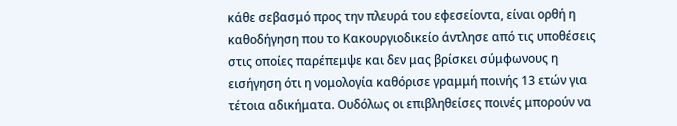κάθε σεβασμό προς την πλευρά του εφεσείοντα, είναι ορθή η καθοδήγηση που το Κακουργιοδικείο άντλησε από τις υποθέσεις στις οποίες παρέπεμψε και δεν μας βρίσκει σύμφωνους η εισήγηση ότι η νομολογία καθόρισε γραμμή ποινής 13 ετών για τέτοια αδικήματα. Ουδόλως οι επιβληθείσες ποινές μπορούν να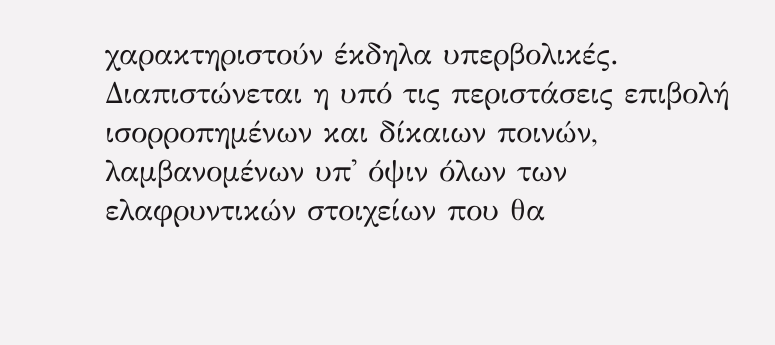χαρακτηριστούν έκδηλα υπερβολικές. Διαπιστώνεται η υπό τις περιστάσεις επιβολή ισορροπημένων και δίκαιων ποινών, λαμβανομένων υπ' όψιν όλων των ελαφρυντικών στοιχείων που θα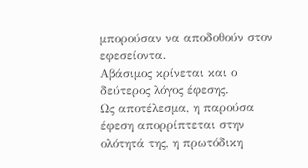μπορούσαν να αποδοθούν στον εφεσείοντα.
Αβάσιμος κρίνεται και ο δεύτερος λόγος έφεσης.
Ως αποτέλεσμα, η παρούσα έφεση απορρίπτεται στην ολότητά της, η πρωτόδικη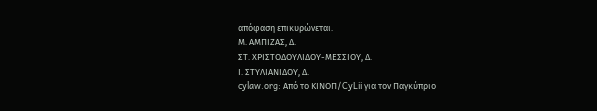απόφαση επικυρώνεται.
Μ. ΑΜΠΙΖΑΣ, Δ.
ΣΤ. ΧΡΙΣΤΟΔΟΥΛΙΔΟΥ-ΜΕΣΣΙΟΥ, Δ.
Ι. ΣΤΥΛΙΑΝΙΔΟΥ, Δ.
cylaw.org: Από το ΚΙΝOΠ/CyLii για τον Παγκύπριο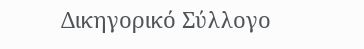Δικηγορικό Σύλλογο